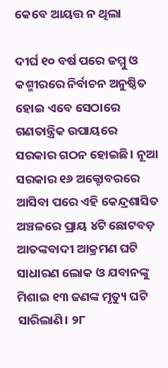କେବେ ଆୟତ୍ତ ନ ଥିଲା

ଦୀର୍ଘ ୧୦ ବର୍ଷ ପରେ ଜମ୍ମୁ ଓ କଶ୍ମୀରରେ ନିର୍ବାଚନ ଅନୁଷ୍ଠିତ ହୋଇ ଏବେ ସେଠାରେ ଗଣତାନ୍ତ୍ରିକ ଉପାୟରେ ସରକାର ଗଠନ ହୋଇଛି। ନୂଆ ସରକାର ୧୬ ଅକ୍ଟୋବରରେ ଆସିବା ପରେ ଏହି କେନ୍ଦ୍ରଶାସିତ ଅଞ୍ଚଳରେ ପ୍ରାୟ ୪ଟି ଛୋଟବଡ଼ ଆତଙ୍କବାଦୀ ଆକ୍ରମଣ ଘଟି ସାଧାରଣ ଲୋକ ଓ ଯବାନଙ୍କୁ ମିଶାଇ ୧୩ ଜଣଙ୍କ ମୃତ୍ୟୁ ଘଟି ସାରିଲାଣି। ୨୮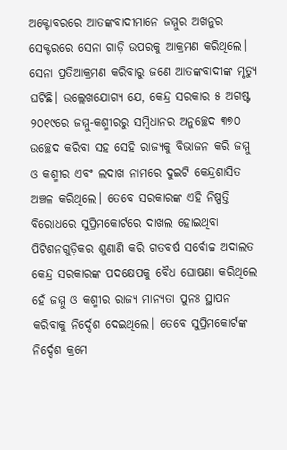ଅକ୍ଟୋବରରେ ଆତଙ୍କବାଦୀମାନେ ଜମ୍ମୁର ଅଖନୁର ସେକ୍ଟରରେ ସେନା ଗାଡ଼ି ଉପରକୁ ଆକ୍ରମଣ କରିଥିଲେ। ସେନା ପ୍ରତିଆକ୍ରମଣ କରିବାରୁ ଜଣେ ଆତଙ୍କବାଦୀଙ୍କ ମୃତ୍ୟୁ ଘଟିଛି। ଉଲ୍ଲେଖଯୋଗ୍ୟ ଯେ, କେନ୍ଦ୍ର ସରକାର ୫ ଅଗଷ୍ଟ ୨୦୧୯ରେ ଜମ୍ମୁ-କଶ୍ମୀରରୁ ସମ୍ବିଧାନର ଅନୁଚ୍ଛେଦ ୩୭୦ ଉଚ୍ଛେଦ କରିବା ସହ ସେହି ରାଜ୍ୟକୁ ବିଭାଜନ କରି ଜମ୍ମୁ ଓ କଶ୍ମୀର ଏବଂ ଲଦାଖ ନାମରେ ଦୁଇଟି କେନ୍ଦ୍ରଶାସିତ ଅଞ୍ଚଳ କରିଥିଲେ। ତେବେ ସରକାରଙ୍କ ଏହି ନିଷ୍ପତ୍ତି ବିରୋଧରେ ସୁପ୍ରିମକୋର୍ଟରେ ଦାଖଲ ହୋଇଥିବା ପିଟିଶନଗୁଡ଼ିକର ଶୁଣାଣି କରି ଗତବର୍ଷ ସର୍ବୋଚ୍ଚ ଅଦାଲତ କେନ୍ଦ୍ର ସରକାରଙ୍କ ପଦକ୍ଷେପକୁ ବୈଧ ଘୋଷଣା କରିଥିଲେ ହେଁ ଜମ୍ମୁ ଓ କଶ୍ମୀର ରାଜ୍ୟ ମାନ୍ୟତା ପୁନଃ ସ୍ଥାପନ କରିବାକୁ ନିର୍ଦ୍ଦେଶ ଦେଇଥିଲେ। ତେବେ ସୁପ୍ରିମକୋର୍ଟଙ୍କ ନିର୍ଦ୍ଦେଶ କ୍ରମେ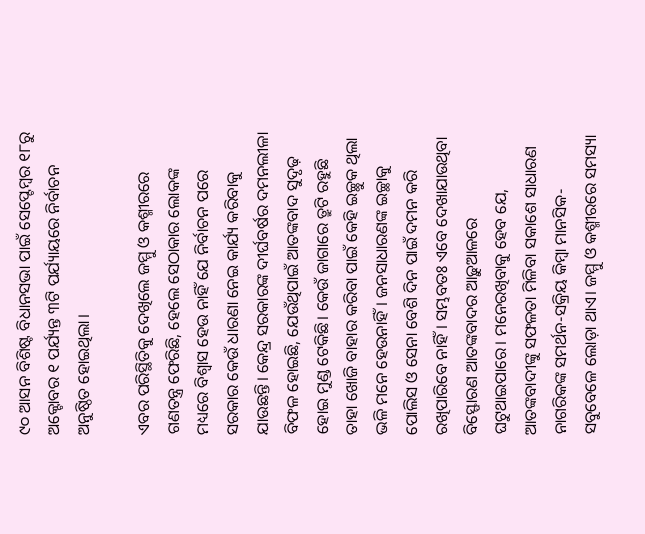୯୦ ଆସନ ବିଶିଷ୍ଟ ବିଧାନସଭା ପାଇଁ ସେପ୍ଟେମ୍ବର ୧୮ରୁ ଅକ୍ଟୋବର ୧ ପର୍ଯ୍ୟନ୍ତ ୩ଟି ପର୍ଯ୍ୟାୟରେ ନିର୍ବାଚନ ଅନୁଷ୍ଠିତ ହୋଇଥିଲା।

ଏବର ପରିସ୍ଥିତିକୁ ଦେଖିଲେ ଜମ୍ମୁ ଓ କଶ୍ମୀରରେ ଗଣତନ୍ତ୍ର ଫେରିଛି, ହେଲେ ସେଠାକାର ଲୋକଙ୍କ ମଧ୍ୟରେ ବିଶ୍ୱାସ ହେଉ ନାହିଁ ଯେ ନିର୍ବାଚନ ପରେ ସରକାର କେଉଁ ଧାରଣା ନେଇ କାର୍ଯ୍ୟ କରିବାକୁ ଯାଉଛନ୍ତି। କେନ୍ଦ୍ର ସରକାରଙ୍କ ଦୀର୍ଘବର୍ଷର ଦମନଲୀଳା ବିଫଳ ହୋଇଛି, ଯେଉଁଥିପାଇଁ ଆତଙ୍କବାଦ ସୁଦୃଢ଼ ହୋଇ ମୁଣ୍ଡ ଟେକିଛି। କେଉଁ ଜାଗାରେ ତ୍ରୁଟି ରହୁଛି ତାହା ଖୋଜି ବାହାର କରିବା ପାଇଁ କେହି ଇଚ୍ଛୁକ ଥିଲା ଭଳି ମନେ ହେଉନାହିଁ। ଜନସାଧାରଣଙ୍କ ଇଚ୍ଛାକୁ ପୋଲିସ ଓ ସେନା ବେଶି ଦିନ ପାଇଁ ଦମନ କରି ରଖିପାରିବେ ନାହିଁ। ସମ୍ଭବତଃ ଏବେ ଦେଖାଯାଉଥିବା ବିସ୍ଫୋରଣ ଆତଙ୍କବାଦର ଆଢ଼ୁଆଳରେ ଘଟୁଥାଇପାରେ। ମନେରଖିବାକୁ ହେବ ଯେ, ଆତଙ୍କବାଦୀଙ୍କୁ ସଫଳତା ମିଳିବା ସକାଶେ ସାଧାରଣ ନାଗରିକଙ୍କ ସମର୍ଥନ-ସକ୍ରିୟ କିମ୍ବା ମାନସିକ-ସବୁବେଳେ ଲୋଡ଼ା ଥାଏ। ଜମ୍ମୁ ଓ କଶ୍ମୀରରେ ସମସ୍ୟା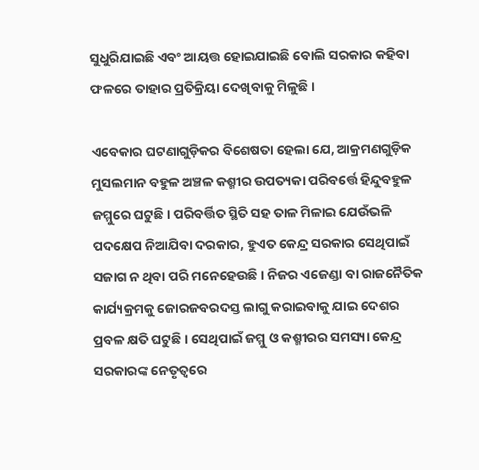ସୁଧୁରିଯାଇଛି ଏବଂ ଆୟତ୍ତ ହୋଇଯାଇଛି ବୋଲି ସରକାର କହିବା ଫଳରେ ତାହାର ପ୍ରତିକ୍ରିୟା ଦେଖିବାକୁ ମିଳୁଛି।

ଏବେକାର ଘଟଣାଗୁଡ଼ିକର ବିଶେଷତା ହେଲା ଯେ, ଆକ୍ରମଣଗୁଡ଼ିକ ମୁସଲମାନ ବହୁଳ ଅଞ୍ଚଳ କଶ୍ମୀର ଉପତ୍ୟକା ପରିବର୍ତ୍ତେ ହିନ୍ଦୁବହୁଳ ଜମ୍ମୁରେ ଘଟୁଛି। ପରିବର୍ତ୍ତିତ ସ୍ଥିତି ସହ ତାଳ ମିଳାଇ ଯେଉଁଭଳି ପଦକ୍ଷେପ ନିଆଯିବା ଦରକାର, ହୁଏତ କେନ୍ଦ୍ର ସରକାର ସେଥିପାଇଁ ସଜାଗ ନ ଥିବା ପରି ମନେହେଉଛି। ନିଜର ଏଜେଣ୍ଡା ବା ରାଜନୈତିକ କାର୍ଯ୍ୟକ୍ରମକୁ ଜୋରଜବରଦସ୍ତ ଲାଗୁ କରାଇବାକୁ ଯାଇ ଦେଶର ପ୍ରବଳ କ୍ଷତି ଘଟୁଛି। ସେଥିପାଇଁ ଜମ୍ମୁ ଓ କଶ୍ମୀରର ସମସ୍ୟା କେନ୍ଦ୍ର ସରକାରଙ୍କ ନେତୃତ୍ୱରେ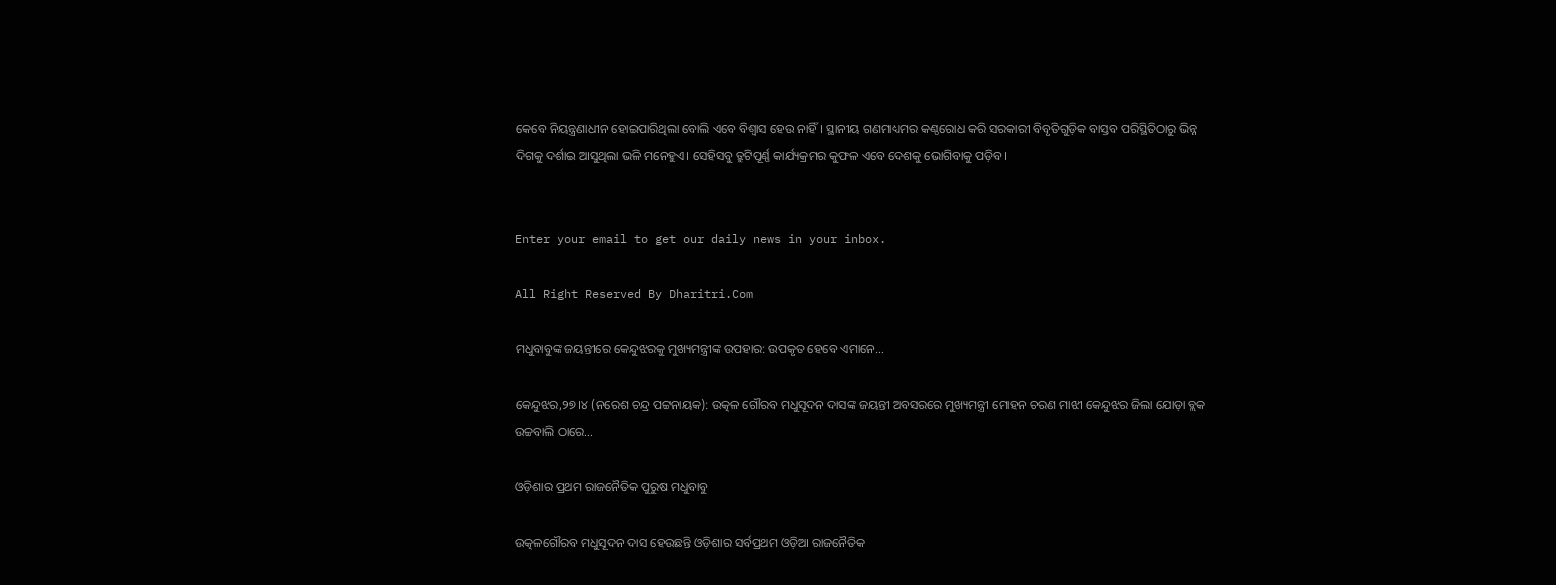କେବେ ନିୟନ୍ତ୍ରଣାଧୀନ ହୋଇପାରିଥିଲା ବୋଲି ଏବେ ବିଶ୍ୱାସ ହେଉ ନାହିଁ। ସ୍ଥାନୀୟ ଗଣମାଧ୍ୟମର କଣ୍ଠରୋଧ କରି ସରକାରୀ ବିବୃତିଗୁଡ଼ିକ ବାସ୍ତବ ପରିସ୍ଥିତିଠାରୁ ଭିନ୍ନ ଦିଗକୁ ଦର୍ଶାଇ ଆସୁଥିଲା ଭଳି ମନେହୁଏ। ସେହିସବୁ ତ୍ରୁଟିପୂର୍ଣ୍ଣ କାର୍ଯ୍ୟକ୍ରମର କୁଫଳ ଏବେ ଦେଶକୁ ଭୋଗିବାକୁ ପଡ଼ିବ।


Enter your email to get our daily news in your inbox.

All Right Reserved By Dharitri.Com

ମଧୁବାବୁଙ୍କ ଜୟନ୍ତୀରେ କେନ୍ଦୁଝରକୁ ମୁଖ୍ୟମନ୍ତ୍ରୀଙ୍କ ଉପହାର: ଉପକୃତ ହେବେ ଏମାନେ…

କେନ୍ଦୁଝର,୨୭।୪ (ନରେଶ ଚନ୍ଦ୍ର ପଟ୍ଟନାୟକ): ଉତ୍କଳ ଗୌରବ ମଧୁସୂଦନ ଦାସଙ୍କ ଜୟନ୍ତୀ ଅବସରରେ ମୁଖ୍ୟମନ୍ତ୍ରୀ ମୋହନ ଚରଣ ମାଝୀ କେନ୍ଦୁଝର ଜିଲା ଯୋଡ଼ା ବ୍ଲକ ଉଚ୍ଚବାଲି ଠାରେ…

ଓଡ଼ିଶାର ପ୍ରଥମ ରାଜନୈତିକ ପୁରୁଷ ମଧୁବାବୁ

ଉତ୍କଳଗୌରବ ମଧୁସୂଦନ ଦାସ ହେଉଛନ୍ତି ଓଡ଼ିଶାର ସର୍ବପ୍ରଥମ ଓଡ଼ିଆ ରାଜନୈତିକ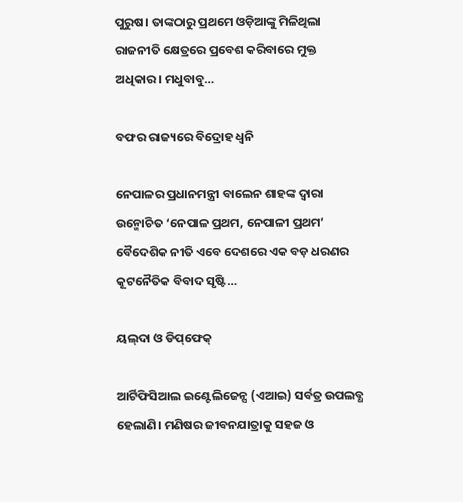ପୁରୁଷ। ତାଙ୍କଠାରୁ ପ୍ରଥମେ ଓଡ଼ିଆଙ୍କୁ ମିଳିଥିଲା ରାଜନୀତି କ୍ଷେତ୍ରରେ ପ୍ରବେଶ କରିବାରେ ମୁକ୍ତ ଅଧିକାର। ମଧୁବାବୁ…

ବଫର ରାଜ୍ୟରେ ବିଦ୍ରୋହ ଧ୍ୱନି

ନେପାଳର ପ୍ରଧାନମନ୍ତ୍ରୀ ବାଲେନ ଶାହଙ୍କ ଦ୍ୱାରା ଉନ୍ମୋଚିତ ‘ନେପାଳ ପ୍ରଥମ, ନେପାଳୀ ପ୍ରଥମ’ ବୈଦେଶିକ ନୀତି ଏବେ ଦେଶରେ ଏକ ବଡ଼ ଧରଣର କୂଟନୈତିକ ବିବାଦ ସୃଷ୍ଟି…

ୟଲ୍‌ଦା ଓ ଡିପ୍‌ଫେକ୍‌

ଆର୍ଟିଫିସିଆଲ ଇଣ୍ଟେଲିଜେନ୍ସ (ଏଆଇ) ସର୍ବତ୍ର ଉପଲବ୍ଧ ହେଲାଣି। ମଣିଷର ଜୀବନଯାତ୍ରାକୁ ସହଜ ଓ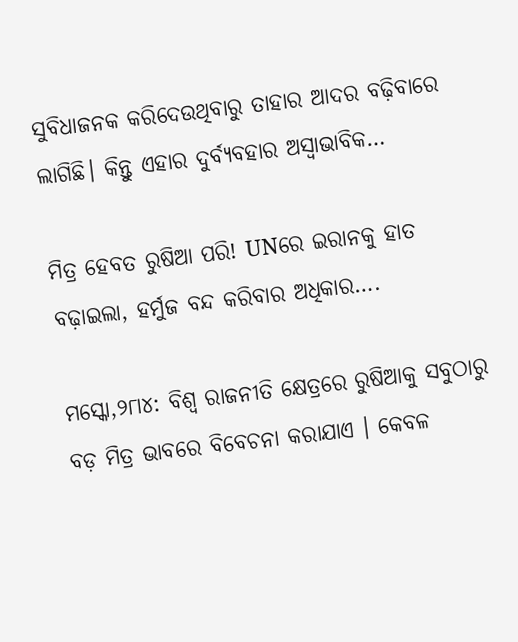ସୁବିଧାଜନକ କରିଦେଉଥିବାରୁ ତାହାର ଆଦର ବଢ଼ିବାରେ ଲାଗିଛି। କିନ୍ତୁ ଏହାର ଦୁର୍ବ୍ୟବହାର ଅସ୍ବାଭାବିକ…

ମିତ୍ର ହେବତ ରୁଷିଆ ପରି! UNରେ ଇରାନକୁ ହାତ ବଢ଼ାଇଲା, ହର୍ମୁଜ ବନ୍ଦ କରିବାର ଅଧିକାର….

ମସ୍କୋ,୨୮ା୪: ବିଶ୍ୱ ରାଜନୀତି କ୍ଷେତ୍ରରେ ରୁଷିଆକୁ ସବୁଠାରୁ ବଡ଼ ମିତ୍ର ଭାବରେ ବିବେଚନା କରାଯାଏ । କେବଳ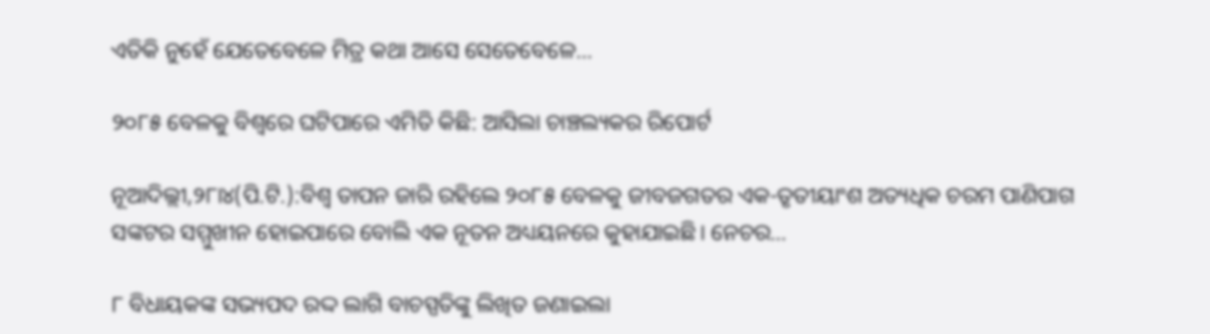ଏତିକି ନୁହେଁ ଯେତେବେଳେ ମିତ୍ର କଥା ଆସେ ସେତେବେଳେ…

୨୦୮୫ ବେଳକୁ ବିଶ୍ୱରେ ଘଟିପାରେ ଏମିତି କିଛି: ଆସିଲା ଚାଞ୍ଚଲ୍ୟକର ରିପୋର୍ଟ

ନୂଆଦିଲ୍ଲୀ,୨୮ା୪(ପି.ଟି.):ବିଶ୍ୱ ତାପନ ଜାରି ରହିଲେ ୨୦୮୫ ବେଳକୁ ଜୀବଜଗତର ଏକ-ତୃତୀୟାଂଶ ଅତ୍ୟଧିକ ଚରମ ପାଣିପାଗ ସଙ୍କଟର ସମ୍ମୁଖୀନ ହୋଇପାରେ ବୋଲି ଏକ ନୂତନ ଅଧ୍ୟୟନରେ କୁହାଯାଇଛି। ନେଚର…

୮ ବିଧାୟକଙ୍କ ସଭ୍ୟପଦ ରଦ୍ଦ ଲାଗି ବାଚସ୍ପତିଙ୍କୁ ଲିଖିତ ଜଣାଇଲା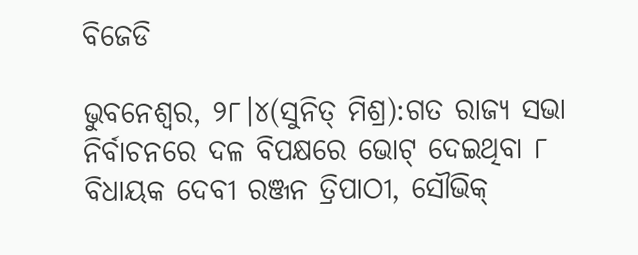ବିଜେଡି

ଭୁବନେଶ୍ୱର, ୨୮।୪(ସୁନିତ୍‌ ମିଶ୍ର):ଗତ ରାଜ୍ୟ ସଭା ନିର୍ବାଚନରେ ଦଳ ବିପକ୍ଷରେ ଭୋଟ୍‌ ଦେଇଥିବା ୮ ବିଧାୟକ ଦେବୀ ରଞ୍ଜନ ତ୍ରିପାଠୀ, ସୌଭିକ୍‌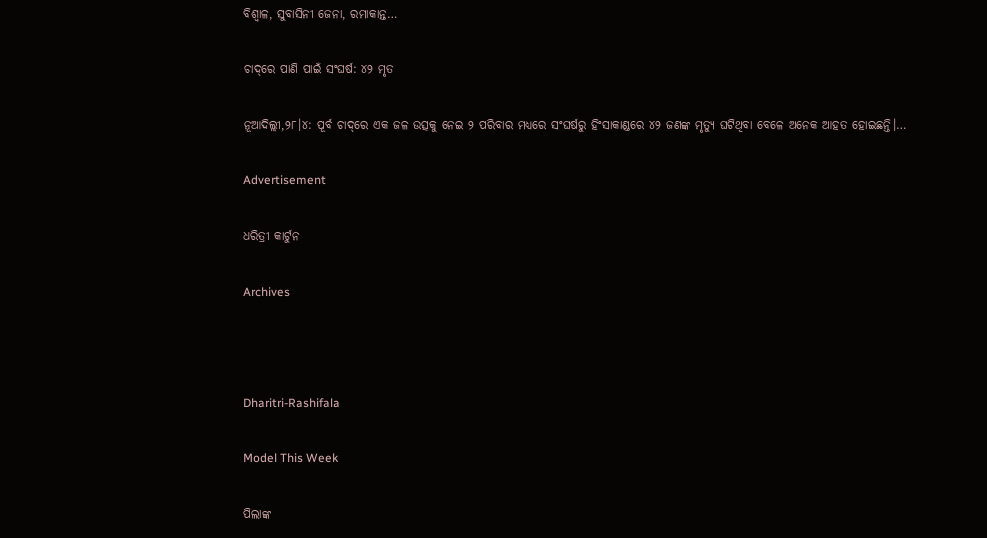ବିଶ୍ୱାଳ, ସୁବାସିନୀ ଜେନା, ରମାକାନ୍ତ…

ଚାଦ୍‌ରେ ପାଣି ପାଇଁ ସଂଘର୍ଷ: ୪୨ ମୃତ

ନୂଆଦିଲ୍ଲୀ,୨୮।୪: ପୂର୍ବ ଚାଦ୍‌ରେ ଏକ ଜଳ ଉତ୍ସକୁ ନେଇ ୨ ପରିବାର ମଧ୍ୟରେ ସଂଘର୍ଷରୁ ହିଂସାକାଣ୍ଡରେ ୪୨ ଜଣଙ୍କ ମୃତ୍ୟୁ ଘଟିଥିବା ବେଳେ ଅନେକ ଆହତ ହୋଇଛନ୍ତି।…

Advertisement

ଧରିତ୍ରୀ କାର୍ଟୁନ

Archives



Dharitri-Rashifala

Model This Week

ପିଲାଙ୍କ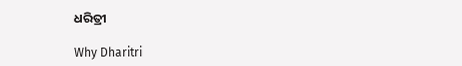ଧରିତ୍ରୀ

Why Dharitri